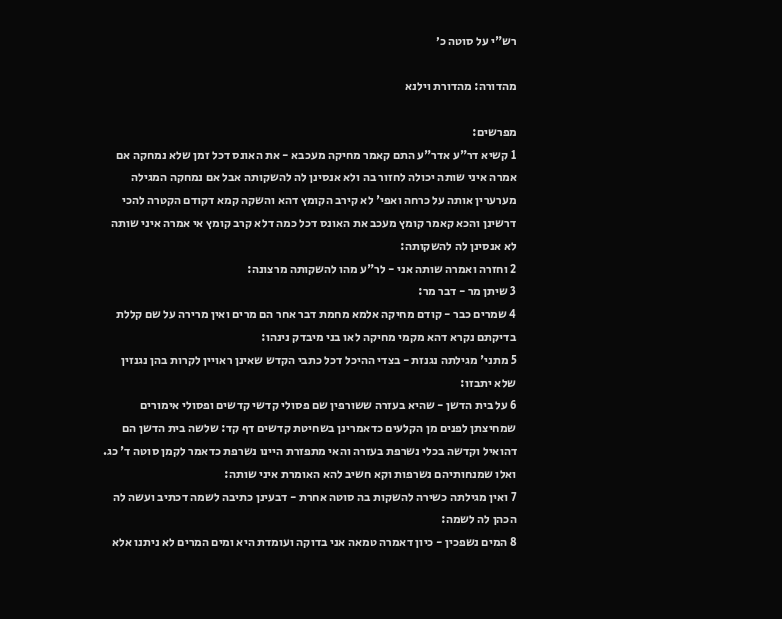רש"י על סוטה כ׳

מהדורה: מהדורת וילנא

מפרשים:
1 קשיא דר"ע אדר"ע התם קאמר מחיקה מעכבא - את האונס דכל זמן שלא נמחקה אם אמרה איני שותה יכולה לחזור בה ולא אנסינן לה להשקותה אבל אם נמחקה המגילה מערערין אותה על כרחה ואפי' לא קירב הקומץ דהא והשקה קמא דקודם הקטרה להכי דרשינן והכא קאמר קומץ מעכב את האונס דכל כמה דלא קרב קומץ אי אמרה איני שותה לא אנסינן לה להשקותה:
2 וחזרה ואמרה שותה אני - לר"ע מהו להשקותה מרצונה:
3 שיתן מר - דבר מר:
4 שמרים כבר - קודם מחיקה אלמא מחמת דבר אחר הם מרים ואין מרירה על שם קללת בדיקתם נקרא דהא מקמי מחיקה לאו בני מיבדק נינהו:
5 מתני' מגילתה נגנזת - בצדי ההיכל דכל כתבי הקדש שאינן ראויין לקרות בהן נגנזין שלא יתבזו:
6 על בית הדשן - שהיא בעזרה ששורפין שם פסולי קדשי קדשים ופסולי אימורים שמחיצתן לפנים מן הקלעים כדאמרינן בשחיטת קדשים דף קד: שלשה בית הדשן הם דהואיל וקדשה בכלי נשרפת בעזרה והאי מתפזרת היינו נשרפת כדאמר לקמן סוטה ד' כג. ואלו שמנחותיהם נשרפות וקא חשיב להא האומרת איני שותה:
7 ואין מגילתה כשירה להשקות בה סוטה אחרת - דבעינן כתיבה לשמה דכתיב ועשה לה הכהן לה לשמה:
8 המים נשפכין - כיון דאמרה טמאה אני בדוקה ועומדת היא ומים המרים לא ניתנו אלא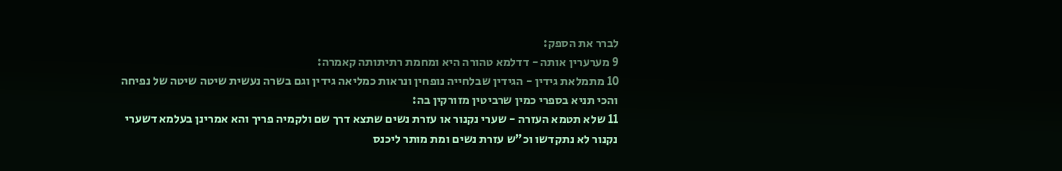לברר את הספק:
9 מערערין אותה - דדלמא טהורה היא ומחמת רתיתותה קאמרה:
10 מתמלאת גידין - הגידין שבלחייה נופחין ונראות כמליאה גידין וגם בשרה נעשית שיטה שיטה של נפיחה והכי תניא בספרי כמין שרביטין מזורקין בה:
11 שלא תטמא העזרה - שערי נקנור או עזרת נשים שתצא דרך שם ולקמיה פריך והא אמרינן בעלמא דשערי נקנור לא נתקדשו וכ"ש עזרת נשים ומת מותר ליכנס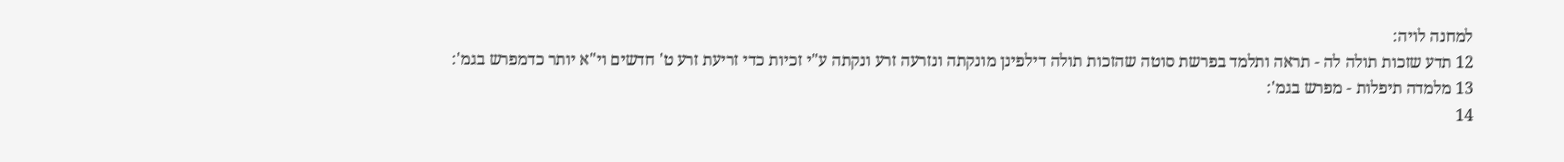למחנה לויה:
12 תדע שזכות תולה לה - תראה ותלמד בפרשת סוטה שהזכות תולה דילפינן מונקתה ונזרעה זרע ונקתה ע"י זכיות כדי זריעת זרע ט' חדשים וי"א יותר כדמפרש בגמ':
13 מלמדה תיפלות - מפרש בגמ':
14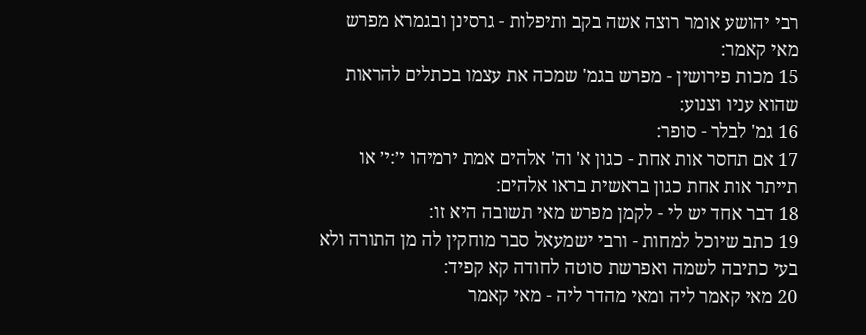רבי יהושע אומר רוצה אשה בקב ותיפלות - גרסינן ובגמרא מפרש מאי קאמר:
15 מכות פירושין - מפרש בגמ' שמכה את עצמו בכתלים להראות שהוא עניו וצנוע:
16 גמ' לבלר - סופר:
17 אם תחסר אות אחת - כגון א' וה' אלהים אמת ירמיהו י׳:י׳ או תייתר אות אחת כגון בראשית בראו אלהים:
18 דבר אחד יש לי - לקמן מפרש מאי תשובה היא זו:
19 כתב שיוכל למחות - ורבי ישמעאל סבר מוחקין לה מן התורה ולא בעי כתיבה לשמה ואפרשת סוטה לחודה קא קפיד:
20 מאי קאמר ליה ומאי מהדר ליה - מאי קאמר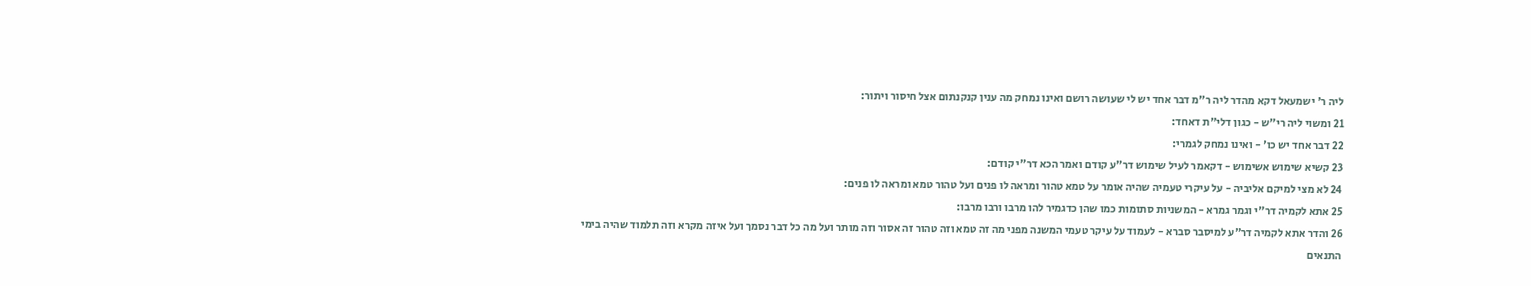ליה ר' ישמעאל דקא מהדר ליה ר"מ דבר אחד יש לי שעושה רושם ואינו נמחק מה ענין קנקנתום אצל חיסור ויתור:
21 ומשוי ליה רי"ש - כגון דלי"ת דאחד:
22 דבר אחד יש כו' - ואינו נמחק לגמרי:
23 קשיא שימוש אשימוש - דקאמר לעיל שימוש דר"ע קודם ואמר הכא דר"י קודם:
24 לא מצי למיקם אליביה - על עיקרי טעמיה שהיה אומר על טמא טהור ומראה לו פנים ועל טהור טמא ומראה לו פנים:
25 אתא לקמיה דר"י וגמר גמרא - המשניות סתומות כמו שהן כדגמיר להו מרבו ורבו מרבו:
26 והדר אתא לקמיה דר"ע למיסבר סברא - לעמוד על עיקר טעמי המשנה מפני מה זה טמא וזה טהור זה אסור וזה מותר ועל מה כל דבר נסמך ועל איזה מקרא וזה תלמוד שהיה בימי התנאים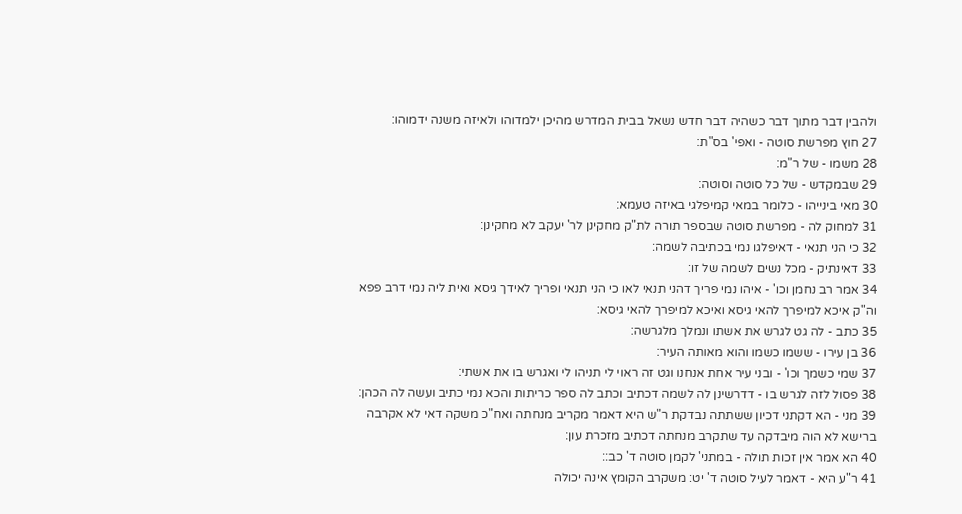ולהבין דבר מתוך דבר כשהיה דבר חדש נשאל בבית המדרש מהיכן ילמדוהו ולאיזה משנה ידמוהו:
27 חוץ מפרשת סוטה - ואפי' בס"ת:
28 משמו - של ר"מ:
29 שבמקדש - של כל סוטה וסוטה:
30 מאי בינייהו - כלומר במאי קמיפלגי באיזה טעמא:
31 למחוק לה - מפרשת סוטה שבספר תורה לת"ק מחקינן לר' יעקב לא מחקינן:
32 כי הני תנאי - דאיפלגו נמי בכתיבה לשמה:
33 דאינתיק - מכל נשים לשמה של זו:
34 אמר רב נחמן וכו' - איהו נמי פריך דהני תנאי לאו כי הני תנאי ופריך לאידך גיסא ואית ליה נמי דרב פפא וה"ק איכא למיפרך להאי גיסא ואיכא למיפרך להאי גיסא:
35 כתב - לה גט לגרש את אשתו ונמלך מלגרשה:
36 בן עירו - ששמו כשמו והוא מאותה העיר:
37 שמי כשמך וכו' - ובני עיר אחת אנחנו וגט זה ראוי לי תניהו לי ואגרש בו את אשתי:
38 פסול לזה לגרש בו - דדרשינן לה לשמה דכתיב וכתב לה ספר כריתות והכא נמי כתיב ועשה לה הכהן:
39 מני - הא דקתני דכיון ששתתה נבדקת ר"ש היא דאמר מקריב מנחתה ואח"כ משקה דאי לא אקרבה ברישא לא הוה מיבדקה עד שתקרב מנחתה דכתיב מזכרת עון:
40 הא אמר אין זכות תולה - במתני' לקמן סוטה ד' כב::
41 ר"ע היא - דאמר לעיל סוטה ד' יט: משקרב הקומץ אינה יכולה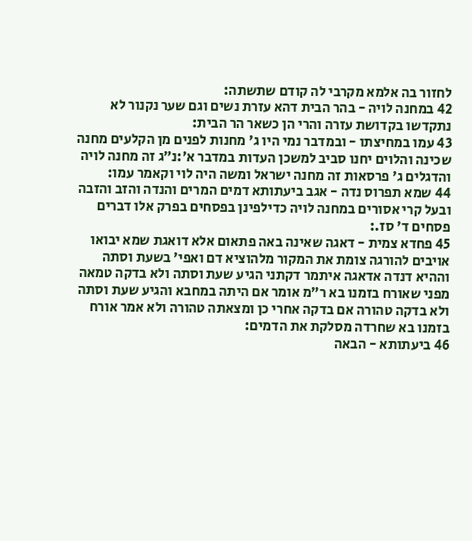לחזור בה אלמא מקרבי לה קודם שתשתה:
42 במחנה לויה - בהר הבית דהא עזרת נשים וגם שער נקנור לא נתקדשו בקדושת עזרה והרי הן כשאר הר הבית:
43 עמו במחיצתו - ובמדבר נמי היו ג' מחנות לפנים מן הקלעים מחנה שכינה והלוים יחנו סביב למשכן העדות במדבר א׳:נ״ג זה מחנה לויה והדגלים ג' פרסאות זה מחנה ישראל ומשה היה לוי וקאמר עמו:
44 שמא תפרוס נדה - אגב ביעתותא דמים המרים והנדה והזב והזבה ובעל קרי אסורים במחנה לויה כדילפינן בפסחים בפרק אלו דברים פסחים ד' סז.:
45 פחדא צמית - דאגה שאינה באה פתאום אלא דואגת שמא יבואו אויבים להורגה צומת את המקור מלהוציא דם ואפי' בשעת וסתה וההיא דנדה אדאגה איתמר דקתני הגיע שעת וסתה ולא בדקה טמאה מפני שאורח בזמנו בא ר"מ אומר אם היתה במחבא והגיע שעת וסתה ולא בדקה טהורה אם בדקה אחרי כן ומצאתה טהורה ולא אמר אורח בזמנו בא שחרדה מסלקת את הדמים:
46 ביעתותא - הבאה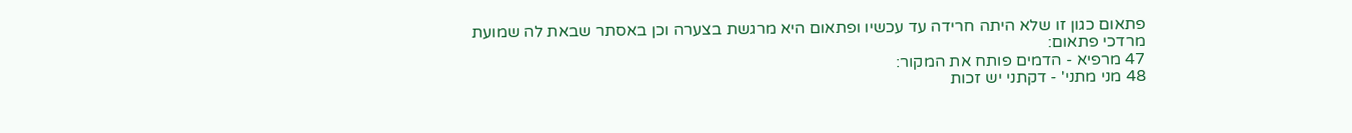פתאום כגון זו שלא היתה חרידה עד עכשיו ופתאום היא מרגשת בצערה וכן באסתר שבאת לה שמועת מרדכי פתאום:
47 מרפיא - הדמים פותח את המקור:
48 מני מתני' - דקתני יש זכות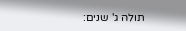תולה ג' שנים: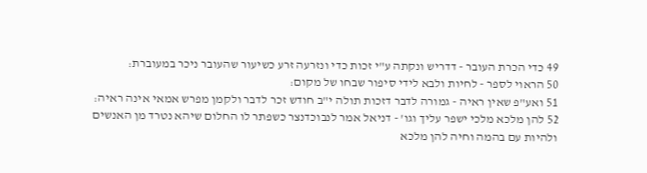49 כדי הכרת העובר - דדריש ונקתה ע"י זכות כדי ונזרעה זרע כשיעור שהעובר ניכר במעוברת:
50 הראוי לספר - לחיות ולבא לידי סיפור שבחו של מקום:
51 ואע"פ שאין ראיה - גמורה לדבר דזכות תולה י"ב חודש זכר לדבר ולקמן מפרש אמאי אינה ראיה:
52 להן מלכא מלכי ישפר עליך וגו' - דניאל אמר לנבוכדנצר כשפתר לו החלום שיהא נטרד מן האנשים ולהיות עם בהמה וחיה להן מלכא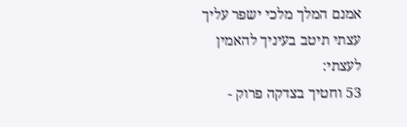אמנם המלך מלכי ישפר עליך עצתי תיטב בעיניך להאמין לעצתי:
53 וחטיך בצדקה פרוק -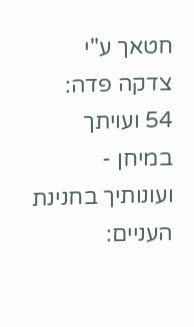חטאך ע"י צדקה פדה:
54 ועויתך במיחן - ועונותיך בחנינת העניים: